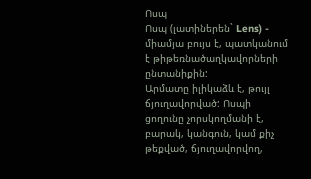Ոսպ
Ոսպ (լատիներեն` Lens) - միամյա բույս է, պատկանում է թիթեռնածաղկավորների ընտանիքին:
Արմատը իլիկաձև է, թույլ ճյուղավորված: Ոսպի ցողունը չորսկողմանի է, բարակ, կանգուն, կամ քիչ թեքված, ճյուղավորվող,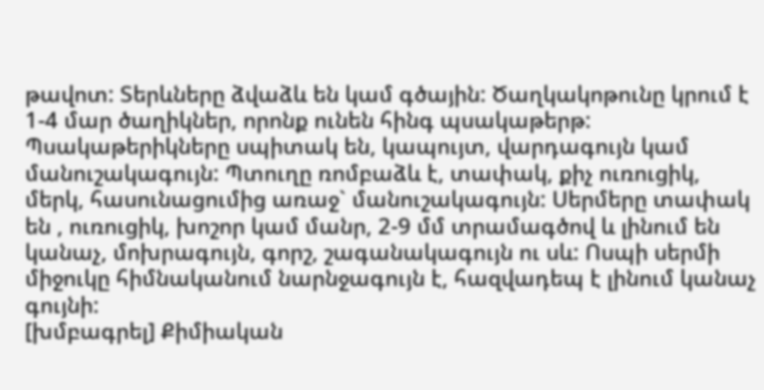թավոտ: Տերևները ձվաձև են կամ գծային: Ծաղկակոթունը կրում է 1-4 մար ծաղիկներ, որոնք ունեն հինգ պսակաթերթ: Պսակաթերիկները սպիտակ են, կապույտ, վարդագույն կամ մանուշակագույն: Պտուղը ռոմբաձև է, տափակ, քիչ ուռուցիկ, մերկ, հասունացումից առաջ` մանուշակագույն: Սերմերը տափակ են , ուռուցիկ, խոշոր կամ մանր, 2-9 մմ տրամագծով և լինում են կանաչ, մոխրագույն, գորշ, շագանակագույն ու սև: Ոսպի սերմի միջուկը հիմնականում նարնջագույն է, հազվադեպ է լինում կանաչ գույնի:
[խմբագրել] Քիմիական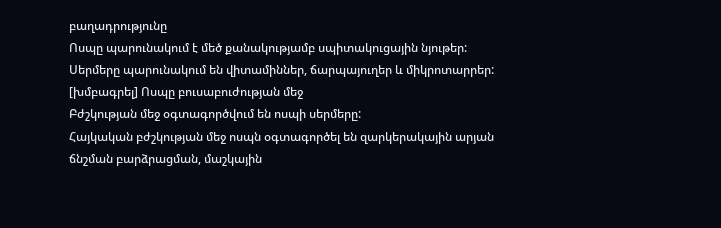բաղադրությունը
Ոսպը պարունակում է մեծ քանակությամբ սպիտակուցային նյութեր: Սերմերը պարունակում են վիտամիններ, ճարպայուղեր և միկրոտարրեր:
[խմբագրել] Ոսպը բուսաբուժության մեջ
Բժշկության մեջ օգտագործվում են ոսպի սերմերը:
Հայկական բժշկության մեջ ոսպն օգտագործել են զարկերակային արյան ճնշման բարձրացման, մաշկային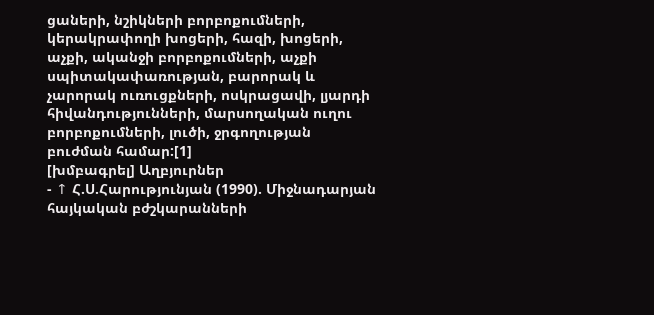ցաների, նշիկների բորբոքումների, կերակրափողի խոցերի, հազի, խոցերի, աչքի, ականջի բորբոքումների, աչքի սպիտակափառության, բարորակ և չարորակ ուռուցքների, ոսկրացավի, լյարդի հիվանդությունների, մարսողական ուղու բորբոքումների, լուծի, ջրգողության բուժման համար:[1]
[խմբագրել] Աղբյուրներ
- ↑ Հ.Ս.Հարությունյան (1990). Միջնադարյան հայկական բժշկարանների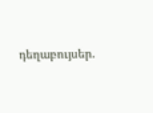դեղաբույսեր.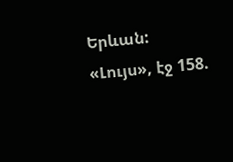Երևան: «Լույս», էջ 158.